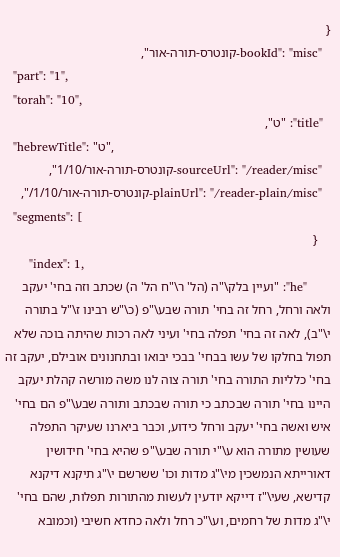{
  "bookId": "misc-קונטרס-תורה-אור",
  "part": "1",
  "torah": "10",
  "title": "ט",
  "hebrewTitle": "ט",
  "sourceUrl": "/reader/misc-קונטרס-תורה-אור/1/10",
  "plainUrl": "/reader-plain/misc-קונטרס-תורה-אור/1/10/",
  "segments": [
    {
      "index": 1,
      "he": "ועיין בלק\"ה (הל' ר\"ח הל' ה) שכתב וזה בחי' יעקב ולאה ורחל, רחל זה בחי' תורה שבע\"פ (כ\"ש רבינו ז\"ל בתורה י\"ב), לאה זה בחי' תפלה בחי' ועיני לאה רכות שהיתה בוכה שלא תפול בחלקו של עשו בבחי' בבכי יבואו ובתחנונים אובילם, יעקב זה בחי' כלליות התורה בחי' תורה צוה לנו משה מורשה קהלת יעקב היינו בחי' תורה שבכתב כי תורה שבכתב ותורה שבע\"פ הם בחי' איש ואשה בחי' יעקב ורחל כידוע, וכבר ביארנו שעיקר התפלה שעושין מתורה הוא ע\"י תורה שבע\"פ שהיא בחי' חידושין דאורייתא הנמשכין מי\"ג מדות וכו' ששרשם י\"ג תיקנא דיקנא קדישא, שעי\"ז דייקא יודעין לעשות מהתורות תפלות, שהם בחי' י\"ג מדות של רחמים, וע\"כ רחל ולאה כחדא חשיבי (וכמובא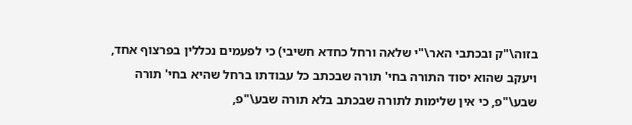בזוה\"ק ובכתבי האר\"י שלאה ורחל כחדא חשיבי) כי לפעמים נכללין בפרצוף אחד, ויעקב שהוא יסוד התורה בחי' תורה שבכתב כל עבודתו ברחל שהיא בחי' תורה שבע\"פ, כי אין שלימות לתורה שבכתב בלא תורה שבע\"פ,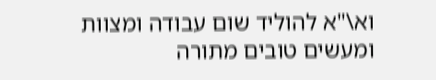וא\"א להוליד שום עבודה ומצוות ומעשים טובים מתורה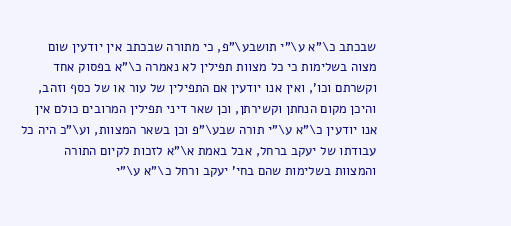שבכתב כ\"א ע\"י תושבע\"פ, כי מתורה שבכתב אין יודעין שום מצוה בשלימות כי כל מצוות תפילין לא נאמרה כ\"א בפסוק אחד וקשרתם וכו', ואין אנו יודעין אם התפילין של עור או של כסף וזהב, והיכן מקום הנחתן וקשירתן, וכן שאר דיני תפילין המרובים כולם אין אנו יודעין כ\"א ע\"י תורה שבע\"פ וכן בשאר המצוות, וע\"כ היה כל עבודתו של יעקב ברחל, אבל באמת א\"א לזכות לקיום התורה והמצוות בשלימות שהם בחי' יעקב ורחל כ\"א ע\"י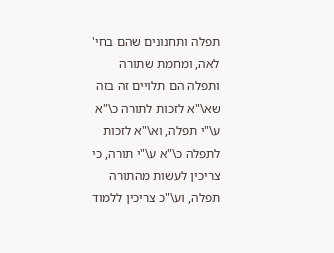תפלה ותחנונים שהם בחי' לאה, ומחמת שתורה ותפלה הם תלויים זה בזה שא\"א לזכות לתורה כ\"א ע\"י תפלה, וא\"א לזכות לתפלה כ\"א ע\"י תורה, כי צריכין לעשות מהתורה תפלה, וע\"כ צריכין ללמוד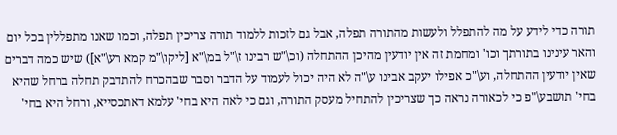תורה כדי לידע על מה להתפלל ולעשות מהתורה תפלה, אבל גם לזכות ללמוד תורה צריכין תפלה, וכמו שאנו מתפללין בכל יום והאר עינינו בתורתך וכו' ומחמת זה אין יודעין מהיכן ההתחלה (וכ\"ש רבינו ז\"ל במ\"א [ליקו\"מ קמא רע\"א]) שיש כמה דברים שאין יודעין ההתחלה, וע\"כ אפילו יעקב אבינו ע\"ה לא היה יכול לעמוד על הדבר וסבר שבהכרח להתדבק תחלה ברחל שהיא בחי' תושבע\"פ כי לכאורה נראה כך שצריכין להתחיל מעסק התורה, וגם כי לאה היא בחי' עלמא דאתכסייא, ורחל היא בחי'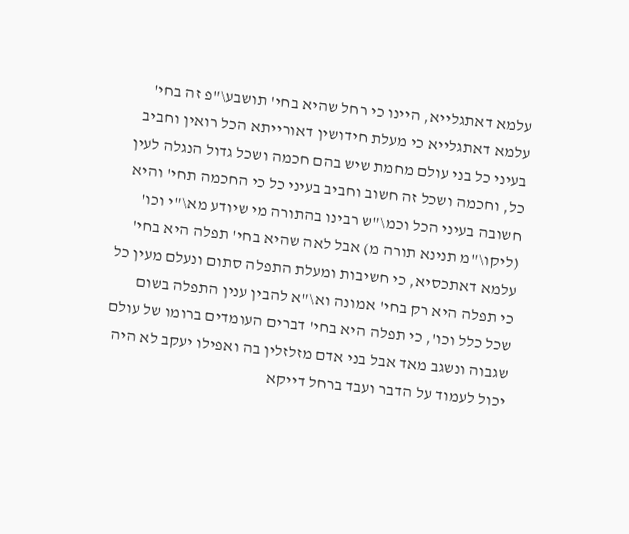עלמא דאתגלייא, היינו כי רחל שהיא בחי' תושבע\"פ זה בחי' עלמא דאתגלייא כי מעלת חידושין דאורייתא הכל רואין וחביב בעיני כל בני עולם מחמת שיש בהם חכמה ושכל גדול הנגלה לעין כל, וחכמה ושכל זה חשוב וחביב בעיני כל כי החכמה תחי' והיא חשובה בעיני הכל וכמ\"ש רבינו בהתורה מי שיודע מא\"י וכו' (ליקו\"מ תנינא תורה מ) אבל לאה שהיא בחי' תפלה היא בחי' עלמא דאתכסיא, כי חשיבות ומעלת התפלה סתום ונעלם מעין כל כי תפלה היא רק בחי' אמונה וא\"א להבין ענין התפלה בשום שכל כלל וכו', כי תפלה היא בחי' דברים העומדים ברומו של עולם שגבוה ונשגב מאד אבל בני אדם מזלזלין בה ואפילו יעקב לא היה יכול לעמוד על הדבר ועבד ברחל דייקא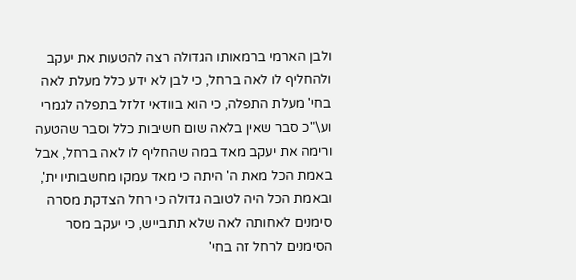ולבן הארמי ברמאותו הגדולה רצה להטעות את יעקב ולהחליף לו לאה ברחל, כי לבן לא ידע כלל מעלת לאה בחי' מעלת התפלה, כי הוא בוודאי זלזל בתפלה לגמרי וע\"כ סבר שאין בלאה שום חשיבות כלל וסבר שהטעה ורימה את יעקב מאד במה שהחליף לו לאה ברחל, אבל באמת הכל מאת ה' היתה כי מאד עמקו מחשבותיו ית', ובאמת הכל היה לטובה גדולה כי רחל הצדקת מסרה סימנים לאחותה לאה שלא תתבייש, כי יעקב מסר הסימנים לרחל זה בחי'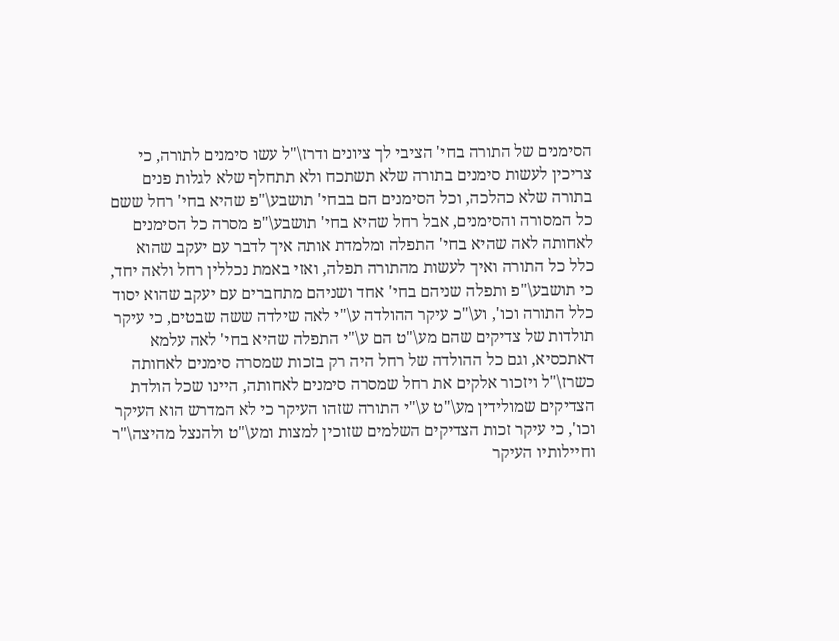הסימנים של התורה בחי' הציבי לך ציונים ודרז\"ל עשו סימנים לתורה, כי צריכין לעשות סימנים בתורה שלא תשתכח ולא תתחלף שלא לגלות פנים בתורה שלא כהלכה, וכל הסימנים הם בבחי' תושבע\"פ שהיא בחי' רחל ששם כל המסורה והסימנים, אבל רחל שהיא בחי' תושבע\"פ מסרה כל הסימנים לאחותה לאה שהיא בחי' התפלה ומלמדת אותה איך לדבר עם יעקב שהוא כלל כל התורה ואיך לעשות מהתורה תפלה, ואזי באמת נכללין רחל ולאה יחד, כי תושבע\"פ ותפלה שניהם בחי' אחד ושניהם מתחברים עם יעקב שהוא יסוד כלל התורה וכו', וע\"כ עיקר ההולדה ע\"י לאה שילדה ששה שבטים, כי עיקר תולדות של צדיקים שהם מע\"ט הם ע\"י התפלה שהיא בחי' לאה עלמא דאתכסיא, וגם כל ההולדה של רחל היה רק בזכות שמסרה סימנים לאחותה כשרז\"ל ויזכור אלקים את רחל שמסרה סימנים לאחותה, היינו שכל הולדת הצדיקים שמולידין מע\"ט ע\"י התורה שזהו העיקר כי לא המדרש הוא העיקר וכו', כי עיקר זכות הצדיקים השלמים שזוכין למצות ומע\"ט ולהנצל מהיצה\"ר וחיילותיו העיקר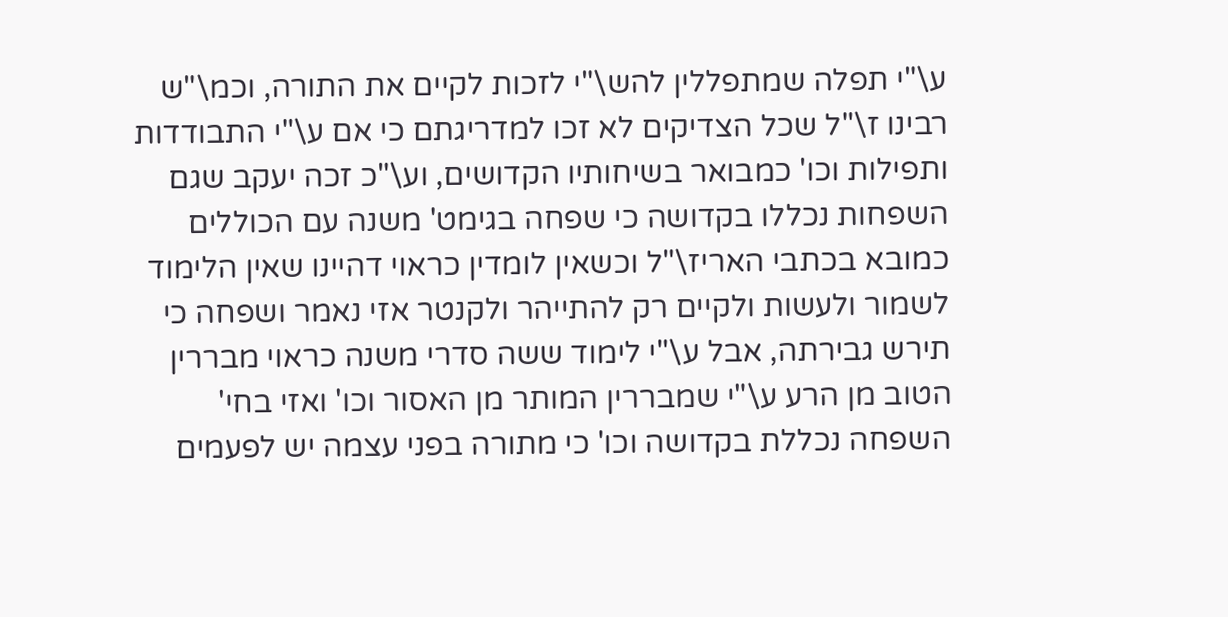ע\"י תפלה שמתפללין להש\"י לזכות לקיים את התורה, וכמ\"ש רבינו ז\"ל שכל הצדיקים לא זכו למדריגתם כי אם ע\"י התבודדות ותפילות וכו' כמבואר בשיחותיו הקדושים, וע\"כ זכה יעקב שגם השפחות נכללו בקדושה כי שפחה בגימט' משנה עם הכוללים כמובא בכתבי האריז\"ל וכשאין לומדין כראוי דהיינו שאין הלימוד לשמור ולעשות ולקיים רק להתייהר ולקנטר אזי נאמר ושפחה כי תירש גבירתה, אבל ע\"י לימוד ששה סדרי משנה כראוי מבררין הטוב מן הרע ע\"י שמבררין המותר מן האסור וכו' ואזי בחי' השפחה נכללת בקדושה וכו' כי מתורה בפני עצמה יש לפעמים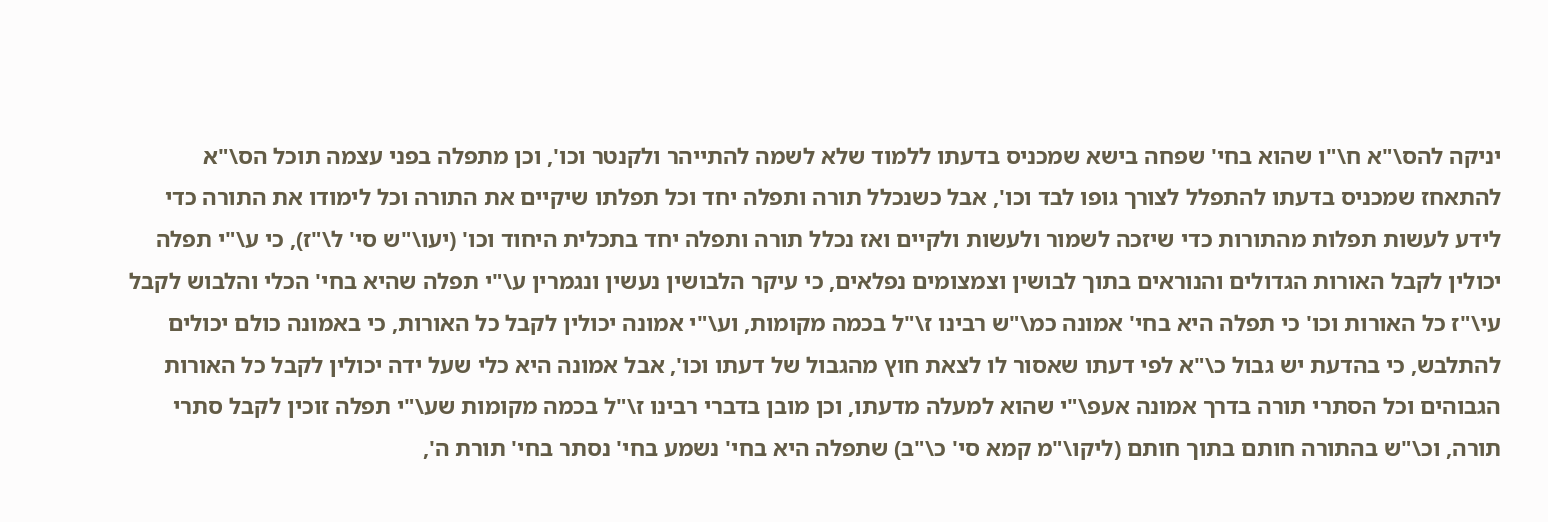יניקה להס\"א ח\"ו שהוא בחי' שפחה בישא שמכניס בדעתו ללמוד שלא לשמה להתייהר ולקנטר וכו', וכן מתפלה בפני עצמה תוכל הס\"א להתאחז שמכניס בדעתו להתפלל לצורך גופו לבד וכו', אבל כשנכלל תורה ותפלה יחד וכל תפלתו שיקיים את התורה וכל לימודו את התורה כדי לידע לעשות תפלות מהתורות כדי שיזכה לשמור ולעשות ולקיים ואז נכלל תורה ותפלה יחד בתכלית היחוד וכו' (יעו\"ש סי' ל\"ז), כי ע\"י תפלה יכולין לקבל האורות הגדולים והנוראים בתוך לבושין וצמצומים נפלאים, כי עיקר הלבושין נעשין ונגמרין ע\"י תפלה שהיא בחי' הכלי והלבוש לקבל עי\"ז כל האורות וכו' כי תפלה היא בחי' אמונה כמ\"ש רבינו ז\"ל בכמה מקומות, וע\"י אמונה יכולין לקבל כל האורות, כי באמונה כולם יכולים להתלבש, כי בהדעת יש גבול כ\"א לפי דעתו שאסור לו לצאת חוץ מהגבול של דעתו וכו', אבל אמונה היא כלי שעל ידה יכולין לקבל כל האורות הגבוהים וכל הסתרי תורה בדרך אמונה אעפ\"י שהוא למעלה מדעתו, וכן מובן בדברי רבינו ז\"ל בכמה מקומות שע\"י תפלה זוכין לקבל סתרי תורה, וכ\"ש בהתורה חותם בתוך חותם (ליקו\"מ קמא סי' כ\"ב) שתפלה היא בחי' נשמע בחי' נסתר בחי' תורת ה',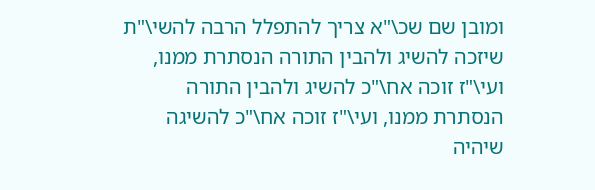ומובן שם שכ\"א צריך להתפלל הרבה להשי\"ת שיזכה להשיג ולהבין התורה הנסתרת ממנו, ועי\"ז זוכה אח\"כ להשיג ולהבין התורה הנסתרת ממנו, ועי\"ז זוכה אח\"כ להשיגה שיהיה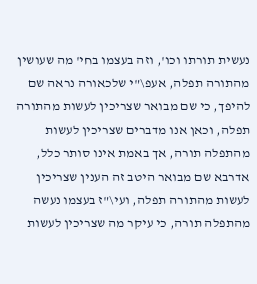נעשית תורתו וכו', וזה בעצמו בחי' מה שעושין מהתורה תפלה, אעפ\"י שלכאורה נראה שם להיפך, כי שם מבואר שצריכין לעשות מהתורה תפלה, וכאן אנו מדברים שצריכין לעשות מהתפלה תורה, אך באמת אינו סותר כלל, אדרבא שם מבואר היטב זה הענין שצריכין לעשות מהתורה תפלה, ועי\"ז בעצמו נעשה מהתפלה תורה, כי עיקר מה שצריכין לעשות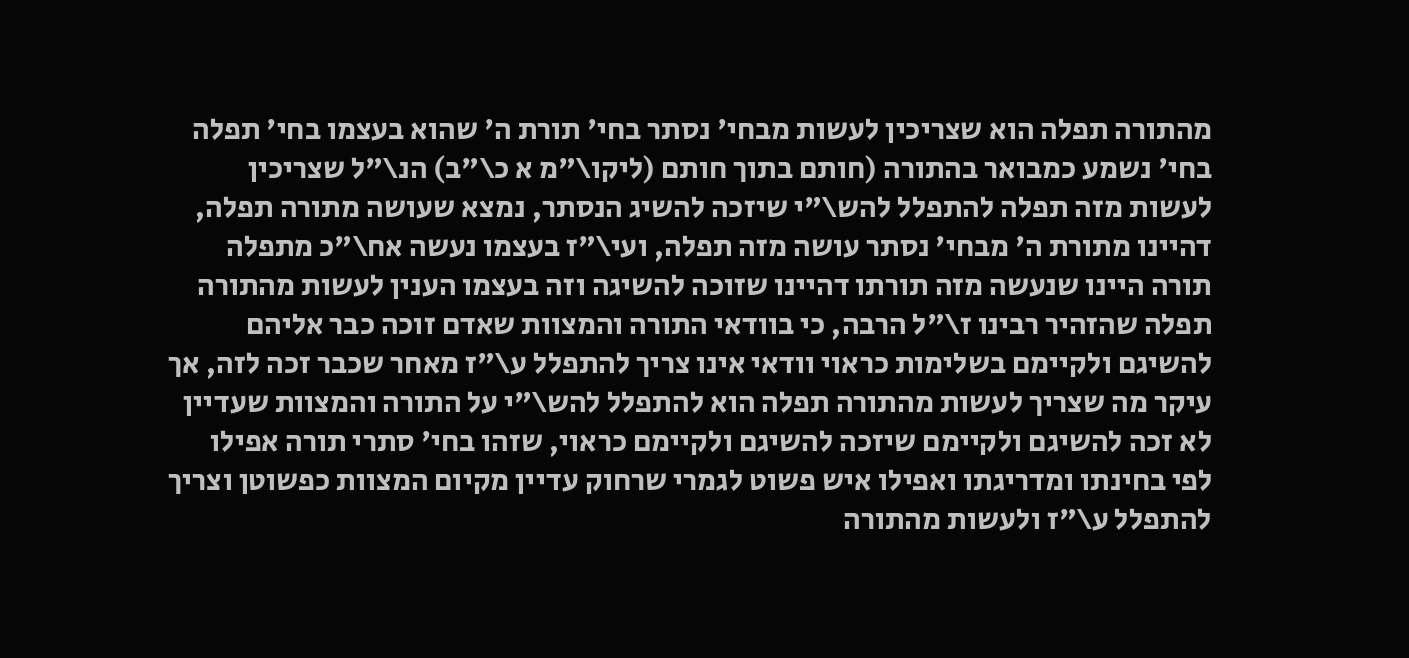מהתורה תפלה הוא שצריכין לעשות מבחי' נסתר בחי' תורת ה' שהוא בעצמו בחי' תפלה בחי' נשמע כמבואר בהתורה (חותם בתוך חותם (ליקו\"מ א כ\"ב) הנ\"ל שצריכין לעשות מזה תפלה להתפלל להש\"י שיזכה להשיג הנסתר, נמצא שעושה מתורה תפלה, דהיינו מתורת ה' מבחי' נסתר עושה מזה תפלה, ועי\"ז בעצמו נעשה אח\"כ מתפלה תורה היינו שנעשה מזה תורתו דהיינו שזוכה להשיגה וזה בעצמו הענין לעשות מהתורה תפלה שהזהיר רבינו ז\"ל הרבה, כי בוודאי התורה והמצוות שאדם זוכה כבר אליהם להשיגם ולקיימם בשלימות כראוי וודאי אינו צריך להתפלל ע\"ז מאחר שכבר זכה לזה, אך עיקר מה שצריך לעשות מהתורה תפלה הוא להתפלל להש\"י על התורה והמצוות שעדיין לא זכה להשיגם ולקיימם שיזכה להשיגם ולקיימם כראוי, שזהו בחי' סתרי תורה אפילו לפי בחינתו ומדריגתו ואפילו איש פשוט לגמרי שרחוק עדיין מקיום המצוות כפשוטן וצריך להתפלל ע\"ז ולעשות מהתורה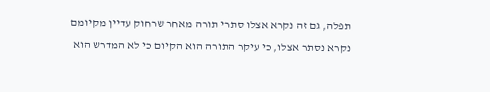תפלה, גם זה נקרא אצלו סתרי תורה מאחר שרחוק עדיין מקיומם נקרא נסתר אצלו, כי עיקר התורה הוא הקיום כי לא המדרש הוא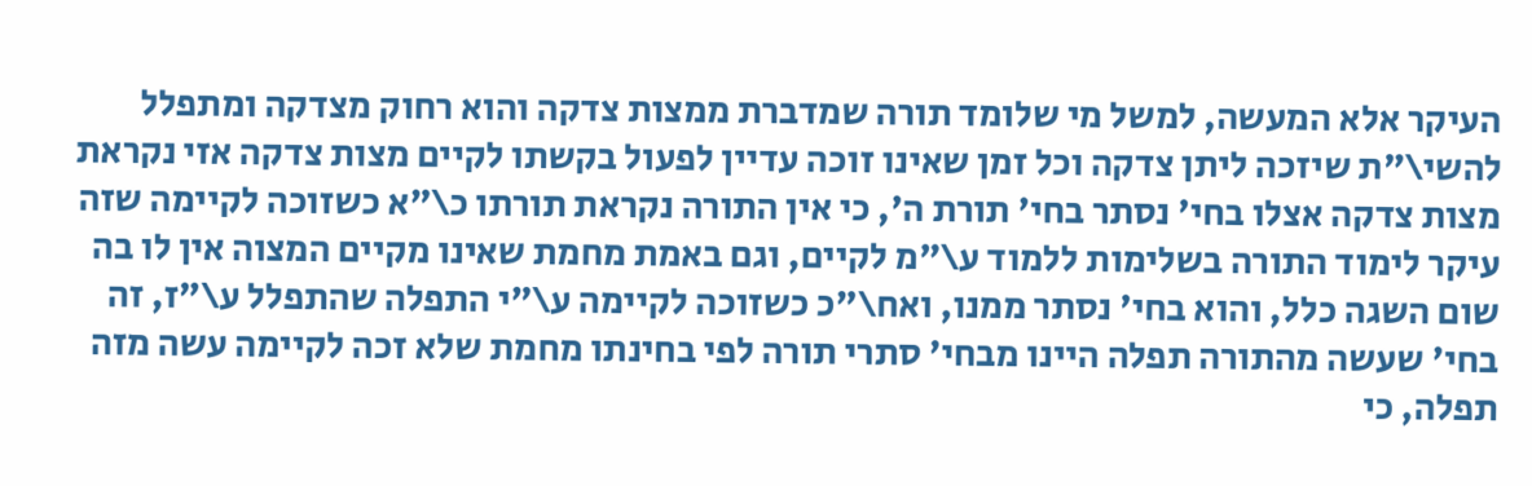העיקר אלא המעשה, למשל מי שלומד תורה שמדברת ממצות צדקה והוא רחוק מצדקה ומתפלל להשי\"ת שיזכה ליתן צדקה וכל זמן שאינו זוכה עדיין לפעול בקשתו לקיים מצות צדקה אזי נקראת מצות צדקה אצלו בחי' נסתר בחי' תורת ה', כי אין התורה נקראת תורתו כ\"א כשזוכה לקיימה שזה עיקר לימוד התורה בשלימות ללמוד ע\"מ לקיים, וגם באמת מחמת שאינו מקיים המצוה אין לו בה שום השגה כלל, והוא בחי' נסתר ממנו, ואח\"כ כשזוכה לקיימה ע\"י התפלה שהתפלל ע\"ז, זה בחי' שעשה מהתורה תפלה היינו מבחי' סתרי תורה לפי בחינתו מחמת שלא זכה לקיימה עשה מזה תפלה, כי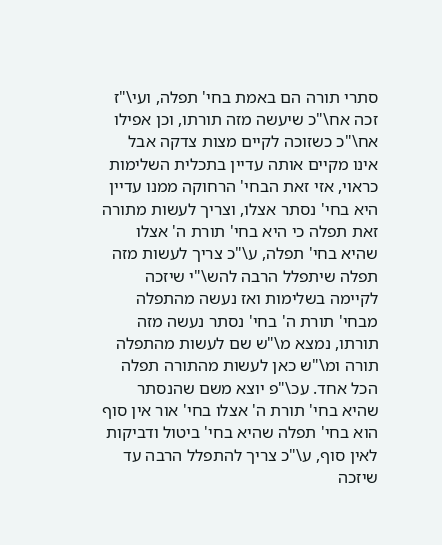סתרי תורה הם באמת בחי' תפלה, ועי\"ז זכה אח\"כ שיעשה מזה תורתו, וכן אפילו אח\"כ כשזוכה לקיים מצות צדקה אבל אינו מקיים אותה עדיין בתכלית השלימות כראוי, אזי זאת הבחי' הרחוקה ממנו עדיין היא בחי' נסתר אצלו, וצריך לעשות מתורה זאת תפלה כי היא בחי' תורת ה' אצלו שהיא בחי' תפלה, ע\"כ צריך לעשות מזה תפלה שיתפלל הרבה להש\"י שיזכה לקיימה בשלימות ואז נעשה מהתפלה מבחי' תורת ה' בחי' נסתר נעשה מזה תורתו, נמצא מ\"ש שם לעשות מהתפלה תורה ומ\"ש כאן לעשות מהתורה תפלה הכל אחד. עכ\"פ יוצא משם שהנסתר שהיא בחי' תורת ה' אצלו בחי' אור אין סוף הוא בחי' תפלה שהיא בחי' ביטול ודביקות לאין סוף, ע\"כ צריך להתפלל הרבה עד שיזכה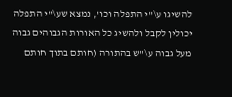להשיגו ע\"י התפלה וכו', נמצא שע\"י התפלה יכולין לקבל ולהשיג כל האורות הגבוהים גבוה מעל גבוה ע\"ש בהתורה (חותם בתוך חותם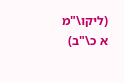(ליקו\"מ א כ\"ב)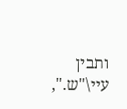ותבין עיי\"ש.",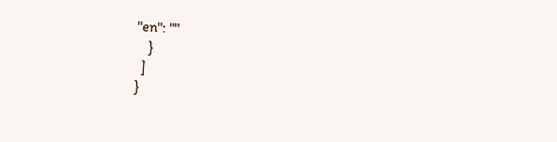"en": ""
    }
  ]
}